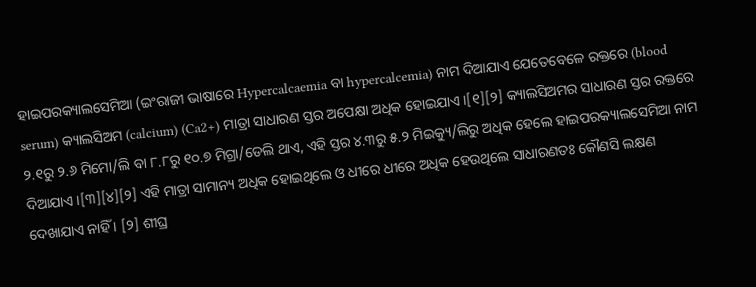ହାଇପରକ୍ୟାଲସେମିଆ (ଇଂରାଜୀ ଭାଷାରେ Hypercalcaemia ବା hypercalcemia) ନାମ ଦିଆଯାଏ ଯେତେବେଳେ ରକ୍ତରେ (blood serum) କ୍ୟାଲସିଅମ (calcium) (Ca2+) ମାତ୍ରା ସାଧାରଣ ସ୍ତର ଅପେକ୍ଷା ଅଧିକ ହୋଇଯାଏ ।[୧][୨] କ୍ୟାଲସିଅମର ସାଧାରଣ ସ୍ତର ରକ୍ତରେ ୨.୧ରୁ ୨.୬ ମିମୋ/ଲି ବା ୮.୮ରୁ ୧୦.୭ ମିଗ୍ରା/ଡେଲି ଥାଏ, ଏହି ସ୍ତର ୪.୩ରୁ ୫.୨ ମିଇକ୍ୟୁ/ଲିରୁ ଅଧିକ ହେଲେ ହାଇପରକ୍ୟାଲସେମିଆ ନାମ ଦିଆଯାଏ ।[୩][୪][୨] ଏହି ମାତ୍ରା ସାମାନ୍ୟ ଅଧିକ ହୋଇଥିଲେ ଓ ଧୀରେ ଧୀରେ ଅଧିକ ହେଉଥିଲେ ସାଧାରଣତଃ କୌଣସି ଲକ୍ଷଣ ଦେଖାଯାଏ ନାହିଁ । [୨] ଶୀଘ୍ର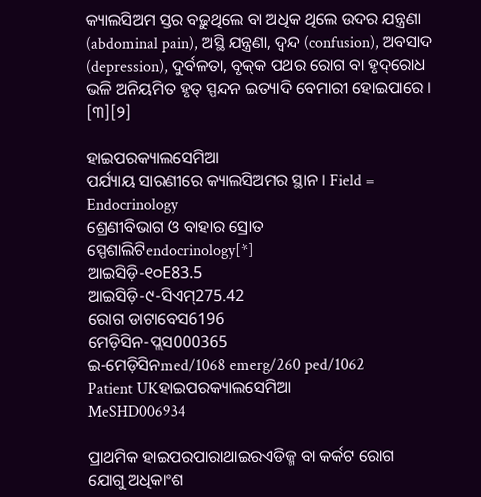କ୍ୟାଲସିଅମ ସ୍ତର ବଢ଼ୁଥିଲେ ବା ଅଧିକ ଥିଲେ ଉଦର ଯନ୍ତ୍ରଣା (abdominal pain), ଅସ୍ଥି ଯନ୍ତ୍ରଣା, ଦ୍ୱନ୍ଦ (confusion), ଅବସାଦ (depression), ଦୁର୍ବଳତା, ବୃକ୍‌କ ପଥର ରୋଗ ବା ହୃଦ୍‌ରୋଧ ଭଳି ଅନିୟମିତ ହୃତ୍ ସ୍ପନ୍ଦନ ଇତ୍ୟାଦି ବେମାରୀ ହୋଇପାରେ । [୩][୨]

ହାଇପରକ୍ୟାଲସେମିଆ
ପର୍ଯ୍ୟାୟ ସାରଣୀରେ କ୍ୟାଲସିଅମର ସ୍ଥାନ । Field = Endocrinology
ଶ୍ରେଣୀବିଭାଗ ଓ ବାହାର ସ୍ରୋତ
ସ୍ପେଶାଲିଟିendocrinology[*]
ଆଇସିଡ଼ି-୧୦E83.5
ଆଇସିଡ଼ି-୯-ସିଏମ୍275.42
ରୋଗ ଡାଟାବେସ6196
ମେଡ଼ିସିନ-ପ୍ଲସ000365
ଇ-ମେଡ଼ିସିନmed/1068 emerg/260 ped/1062
Patient UKହାଇପରକ୍ୟାଲସେମିଆ
MeSHD006934

ପ୍ରାଥମିକ ହାଇପରପାରାଥାଇରଏଡିଜ୍ମ ବା କର୍କଟ ରୋଗ ଯୋଗୁ ଅଧିକାଂଶ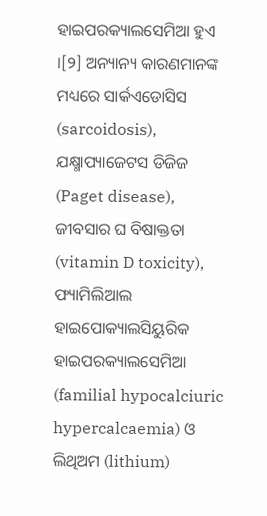ହାଇପରକ୍ୟାଲସେମିଆ ହୁଏ ।[୨] ଅନ୍ୟାନ୍ୟ କାରଣମାନଙ୍କ ମଧ୍ୟରେ ସାର୍କଏଡୋସିସ (sarcoidosis), ଯକ୍ଷ୍ମାପ୍ୟାଜେଟସ ଡିଜିଜ (Paget disease), ଜୀବସାର ଘ ବିଷାକ୍ତ‌ତା (vitamin D toxicity), ଫ୍ୟାମିଲିଆଲ ହାଇପୋକ୍ୟାଲସିୟୁରିକ ହାଇପରକ୍ୟାଲସେମିଆ (familial hypocalciuric hypercalcaemia) ଓ ଲିଥିଅମ (lithium)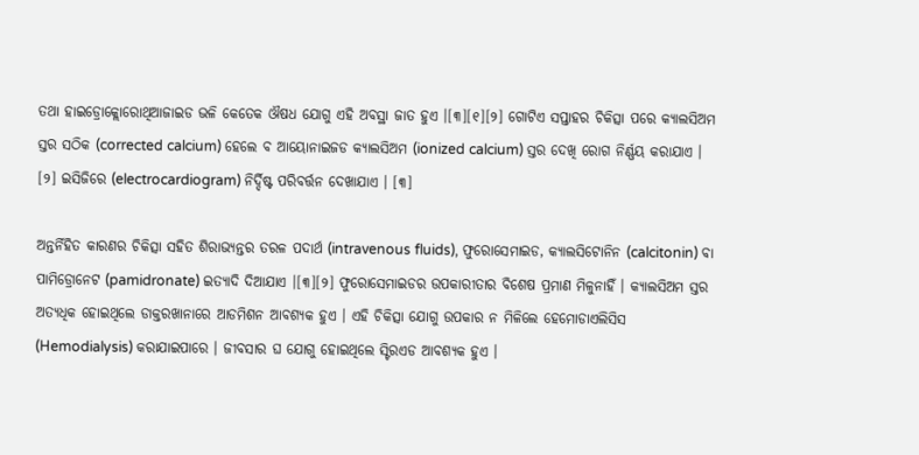ତ‌ଥା ହାଇଡ୍ରୋକ୍ଲୋରୋଥିଆଜାଇଡ ଭଳି କେତେକ ଔଷଧ ଯୋଗୁ ଏହି ଅବସ୍ଥା ଜାତ ହୁଏ ।[୩][୧][୨] ଗୋଟିଏ ସପ୍ତାହର ଚିକିତ୍ସା ପରେ କ୍ୟାଲସିଅମ ସ୍ତର ସଠିକ (corrected calcium) ହେଲେ ବ ଆୟୋନାଇଜଡ କ୍ୟାଲସିଅମ (ionized calcium) ସ୍ତର ଦେଖି ରୋଗ ନିର୍ଣ୍ଣୟ କରାଯାଏ । [୨] ଇସିଜିରେ (electrocardiogram) ନିର୍ଦ୍ଦିଷ୍ଟ ପରିବର୍ତ୍ତନ ଦେଖାଯାଏ । [୩]

ଅନ୍ତର୍ନିହିତ କାରଣର ଚିକିତ୍ସା ସ‌ହିତ ଶିରାଭ୍ୟନ୍ତର ତରଳ ପଦାର୍ଥ (intravenous fluids), ଫୁରୋସେମାଇଡ, କ୍ୟାଲସିଟୋନିନ (calcitonin) ବା ପାମିଡ୍ରୋନେଟ (pamidronate) ଇତ୍ୟାଦି ଦିଆଯାଏ ।[୩][୨] ଫୁରୋସେମାଇଡର ଉପକାରୀତାର ବିଶେଷ ପ୍ରମାଣ ମିଳୁନାହିଁ । କ୍ୟାଲସିଅମ ସ୍ତର ଅତ୍ୟଧିକ ହୋଇଥିଲେ ଡାକ୍ତରଖାନାରେ ଆଡମିଶନ ଆବଶ୍ୟକ ହୁଏ । ଏହି ଚିକିତ୍ସା ଯୋଗୁ ଉପକାର ନ ମିଳିଲେ ହେମୋଡାଏଲିସିସ (Hemodialysis) କରାଯାଇପାରେ । ଜୀବସାର ଘ ଯୋଗୁ ହୋଇଥିଲେ ସ୍ଟିରଏଡ ଆବଶ୍ୟକ ହୁଏ ।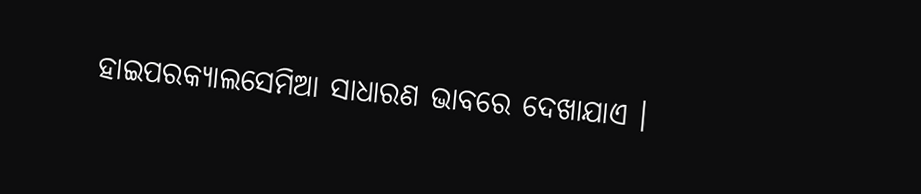ହାଇପରକ୍ୟାଲସେମିଆ ସାଧାରଣ ଭାବରେ ଦେଖାଯାଏ ।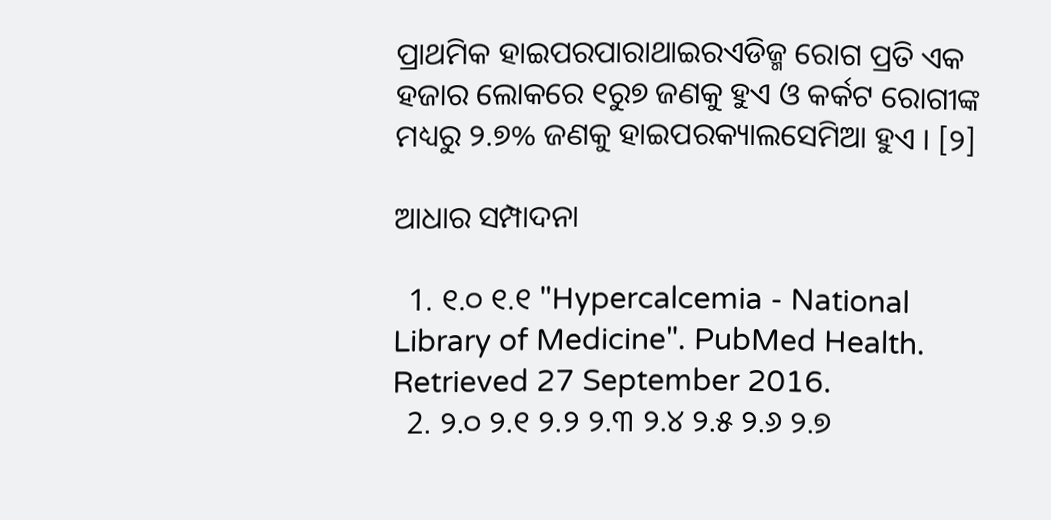ପ୍ରାଥମିକ ହାଇପରପାରାଥାଇରଏଡିଜ୍ମ ରୋଗ ପ୍ରତି ଏକ ହଜାର ଲୋକରେ ୧ରୁ୭ ଜଣକୁ ହୁଏ ଓ କର୍କଟ ରୋଗୀଙ୍କ ମଧ୍ୟରୁ ୨.୭% ଜଣକୁ ହାଇପରକ୍ୟାଲସେମିଆ ହୁଏ । [୨]

ଆଧାର ସମ୍ପାଦନା

  1. ୧.୦ ୧.୧ "Hypercalcemia - National Library of Medicine". PubMed Health. Retrieved 27 September 2016.
  2. ୨.୦ ୨.୧ ୨.୨ ୨.୩ ୨.୪ ୨.୫ ୨.୬ ୨.୭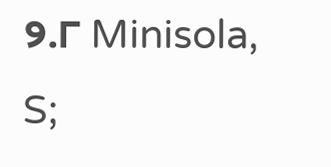୨.୮ Minisola, S;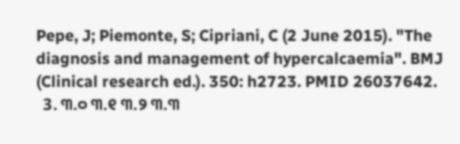Pepe, J; Piemonte, S; Cipriani, C (2 June 2015). "The diagnosis and management of hypercalcaemia". BMJ (Clinical research ed.). 350: h2723. PMID 26037642.
  3. ୩.୦ ୩.୧ ୩.୨ ୩.୩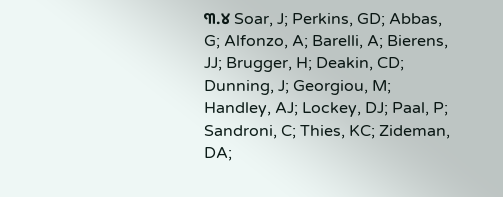୩.୪ Soar, J; Perkins, GD; Abbas, G; Alfonzo, A; Barelli, A; Bierens, JJ; Brugger, H; Deakin, CD; Dunning, J; Georgiou, M; Handley, AJ; Lockey, DJ; Paal, P; Sandroni, C; Thies, KC; Zideman, DA;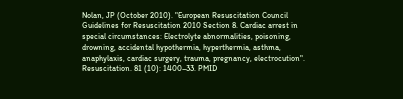Nolan, JP (October 2010). "European Resuscitation Council Guidelines for Resuscitation 2010 Section 8. Cardiac arrest in special circumstances: Electrolyte abnormalities, poisoning, drowning, accidental hypothermia, hyperthermia, asthma, anaphylaxis, cardiac surgery, trauma, pregnancy, electrocution". Resuscitation. 81 (10): 1400–33. PMID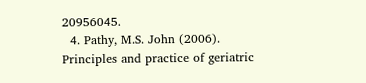20956045.
  4. Pathy, M.S. John (2006). Principles and practice of geriatric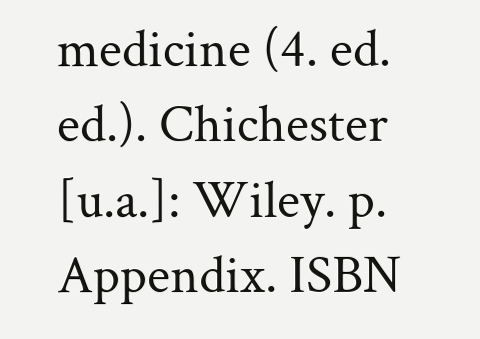medicine (4. ed. ed.). Chichester [u.a.]: Wiley. p. Appendix. ISBN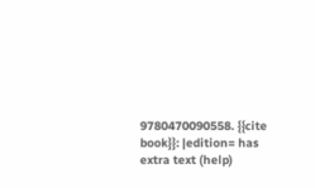9780470090558. {{cite book}}: |edition= has extra text (help)